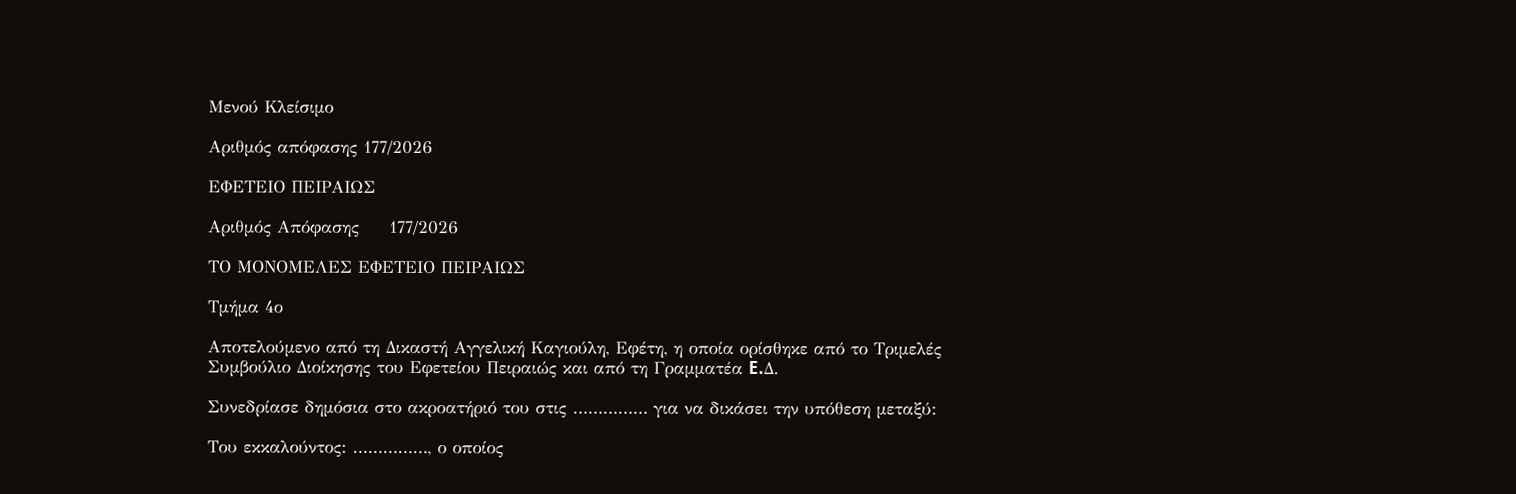Μενού Κλείσιμο

Αριθμός απόφασης 177/2026

ΕΦΕΤΕΙΟ ΠΕΙΡΑΙΩΣ

Αριθμός Απόφασης     177/2026

ΤΟ ΜΟΝΟΜΕΛΕΣ ΕΦΕΤΕΙΟ ΠΕΙΡΑΙΩΣ

Τμήμα 4ο

Αποτελούμενο από τη Δικαστή Αγγελική Καγιούλη, Εφέτη, η οποία ορίσθηκε από το Τριμελές Συμβούλιο Διοίκησης του Εφετείου Πειραιώς και από τη Γραμματέα E.Δ.

Συνεδρίασε δημόσια στο ακροατήριό του στις …………… για να δικάσει την υπόθεση μεταξύ:

Του εκκαλούντος: ……………, ο οποίος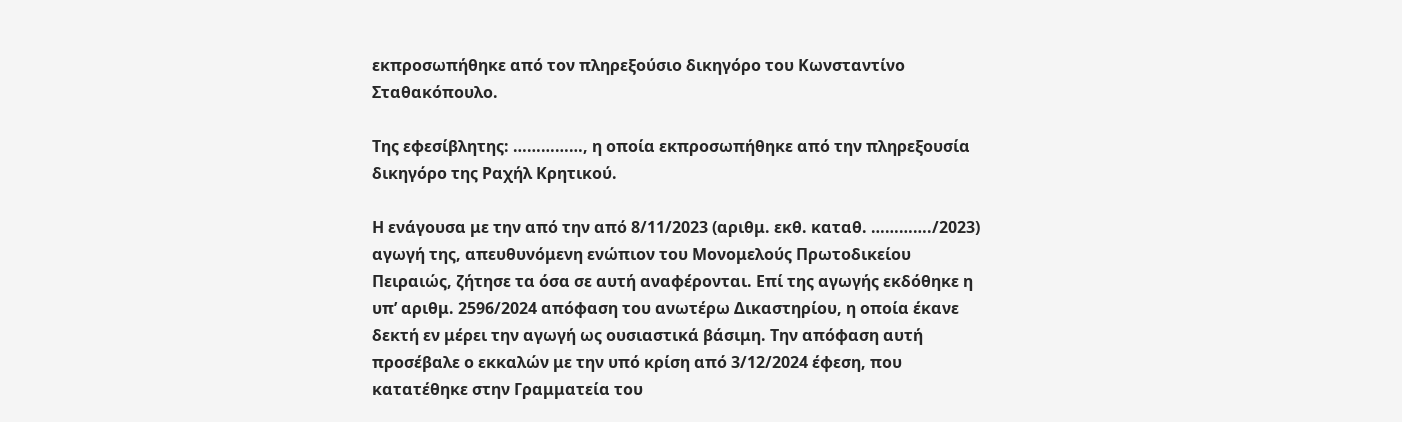εκπροσωπήθηκε από τον πληρεξούσιο δικηγόρο του Κωνσταντίνο Σταθακόπουλο.

Της εφεσίβλητης: ……………, η οποία εκπροσωπήθηκε από την πληρεξουσία δικηγόρο της Ραχήλ Κρητικού.

Η ενάγουσα με την από την από 8/11/2023 (αριθμ. εκθ. καταθ. …………./2023) αγωγή της, απευθυνόμενη ενώπιον του Μονομελούς Πρωτοδικείου Πειραιώς, ζήτησε τα όσα σε αυτή αναφέρονται. Επί της αγωγής εκδόθηκε η υπ’ αριθμ. 2596/2024 απόφαση του ανωτέρω Δικαστηρίου, η οποία έκανε δεκτή εν μέρει την αγωγή ως ουσιαστικά βάσιμη. Την απόφαση αυτή προσέβαλε ο εκκαλών με την υπό κρίση από 3/12/2024 έφεση, που κατατέθηκε στην Γραμματεία του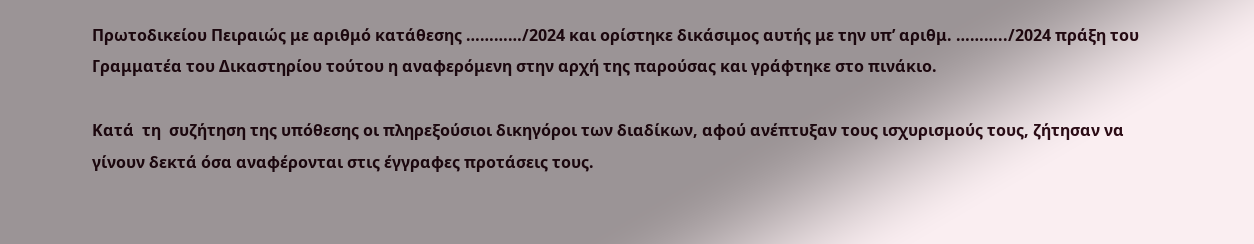Πρωτοδικείου Πειραιώς με αριθμό κατάθεσης …………/2024 και ορίστηκε δικάσιμος αυτής με την υπ’ αριθμ. ………../2024 πράξη του Γραμματέα του Δικαστηρίου τούτου η αναφερόμενη στην αρχή της παρούσας και γράφτηκε στο πινάκιο.

Κατά  τη  συζήτηση της υπόθεσης οι πληρεξούσιοι δικηγόροι των διαδίκων, αφού ανέπτυξαν τους ισχυρισμούς τους, ζήτησαν να γίνουν δεκτά όσα αναφέρονται στις έγγραφες προτάσεις τους.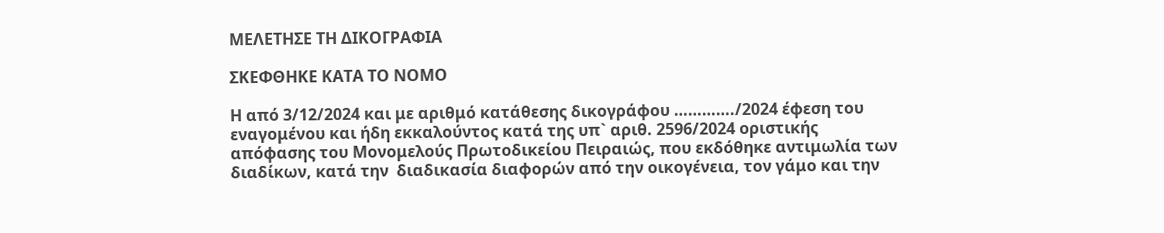ΜΕΛΕΤΗΣΕ ΤΗ ΔΙΚΟΓΡΑΦΙΑ

ΣΚΕΦΘΗΚΕ ΚΑΤΑ ΤΟ ΝΟΜΟ

Η από 3/12/2024 και με αριθμό κατάθεσης δικογράφου …………./2024 έφεση του εναγομένου και ήδη εκκαλούντος κατά της υπ` αριθ. 2596/2024 οριστικής απόφασης του Μονομελούς Πρωτοδικείου Πειραιώς, που εκδόθηκε αντιμωλία των διαδίκων, κατά την  διαδικασία διαφορών από την οικογένεια, τον γάμο και την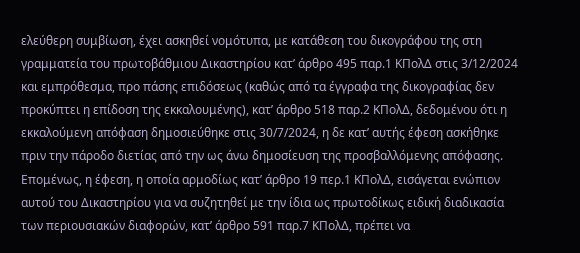ελεύθερη συμβίωση, έχει ασκηθεί νομότυπα, με κατάθεση του δικογράφου της στη γραμματεία του πρωτοβάθμιου Δικαστηρίου κατ’ άρθρο 495 παρ.1 ΚΠολΔ στις 3/12/2024 και εμπρόθεσμα, προ πάσης επιδόσεως (καθώς από τα έγγραφα της δικογραφίας δεν προκύπτει η επίδοση της εκκαλουμένης), κατ’ άρθρο 518 παρ.2 ΚΠολΔ, δεδομένου ότι η εκκαλούμενη απόφαση δημοσιεύθηκε στις 30/7/2024, η δε κατ’ αυτής έφεση ασκήθηκε πριν την πάροδο διετίας από την ως άνω δημοσίευση της προσβαλλόμενης απόφασης. Επομένως, η έφεση, η οποία αρμοδίως κατ’ άρθρο 19 περ.1 ΚΠολΔ, εισάγεται ενώπιον αυτού του Δικαστηρίου για να συζητηθεί με την ίδια ως πρωτοδίκως ειδική διαδικασία των περιουσιακών διαφορών, κατ’ άρθρο 591 παρ.7 ΚΠολΔ, πρέπει να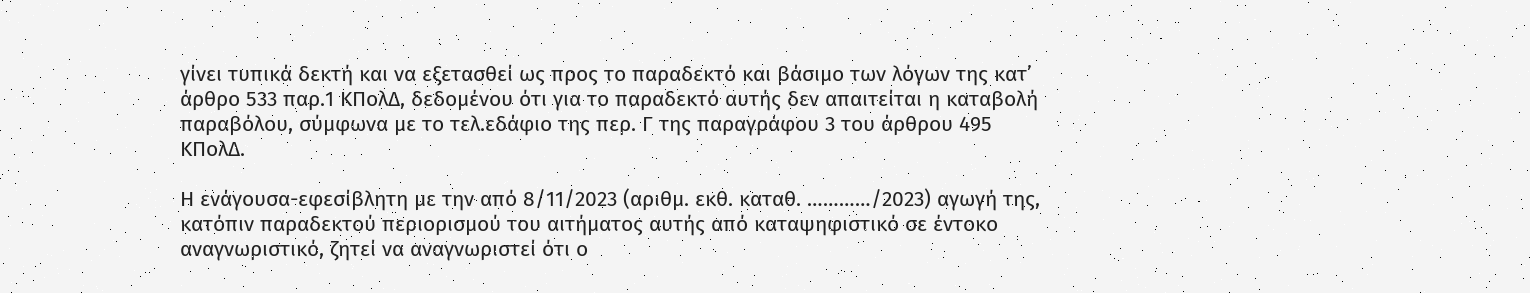γίνει τυπικά δεκτή και να εξετασθεί ως προς το παραδεκτό και βάσιμο των λόγων της κατ’ άρθρο 533 παρ.1 ΚΠολΔ, δεδομένου ότι για το παραδεκτό αυτής δεν απαιτείται η καταβολή παραβόλου, σύμφωνα με το τελ.εδάφιο της περ. Γ της παραγράφου 3 του άρθρου 495 ΚΠολΔ.

Η ενάγουσα-εφεσίβλητη με την από 8/11/2023 (αριθμ. εκθ. καταθ. …………/2023) αγωγή της, κατόπιν παραδεκτού περιορισμού του αιτήματος αυτής από καταψηφιστικό σε έντοκο αναγνωριστικό, ζητεί να αναγνωριστεί ότι ο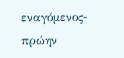εναγόμενος- πρώην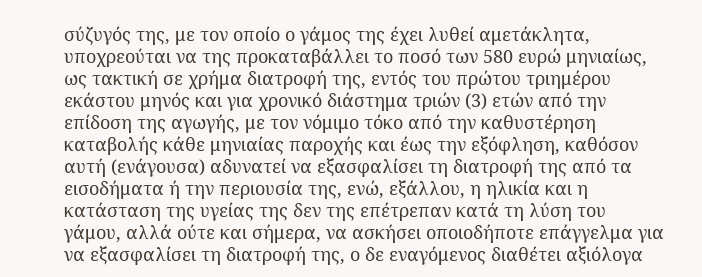σύζυγός της, με τον οποίο ο γάμος της έχει λυθεί αμετάκλητα, υποχρεούται να της προκαταβάλλει το ποσό των 580 ευρώ μηνιαίως, ως τακτική σε χρήμα διατροφή της, εντός του πρώτου τριημέρου εκάστου μηνός και για χρονικό διάστημα τριών (3) ετών από την επίδοση της αγωγής, με τον νόμιμο τόκο από την καθυστέρηση καταβολής κάθε μηνιαίας παροχής και έως την εξόφληση, καθόσον αυτή (ενάγουσα) αδυνατεί να εξασφαλίσει τη διατροφή της από τα εισοδήματα ή την περιουσία της, ενώ, εξάλλου, η ηλικία και η κατάσταση της υγείας της δεν της επέτρεπαν κατά τη λύση του γάμου, αλλά ούτε και σήμερα, να ασκήσει οποιοδήποτε επάγγελμα για να εξασφαλίσει τη διατροφή της, ο δε εναγόμενος διαθέτει αξιόλογα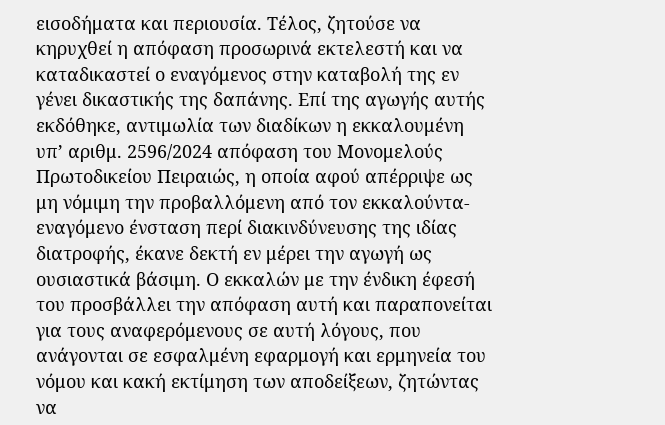εισοδήματα και περιουσία. Τέλος, ζητούσε να κηρυχθεί η απόφαση προσωρινά εκτελεστή και να καταδικαστεί ο εναγόμενος στην καταβολή της εν γένει δικαστικής της δαπάνης. Επί της αγωγής αυτής εκδόθηκε, αντιμωλία των διαδίκων η εκκαλουμένη υπ’ αριθμ. 2596/2024 απόφαση του Μονομελούς Πρωτοδικείου Πειραιώς, η οποία αφού απέρριψε ως μη νόμιμη την προβαλλόμενη από τον εκκαλούντα-εναγόμενο ένσταση περί διακινδύνευσης της ιδίας διατροφής, έκανε δεκτή εν μέρει την αγωγή ως ουσιαστικά βάσιμη. Ο εκκαλών με την ένδικη έφεσή του προσβάλλει την απόφαση αυτή και παραπονείται για τους αναφερόμενους σε αυτή λόγους, που ανάγονται σε εσφαλμένη εφαρμογή και ερμηνεία του νόμου και κακή εκτίμηση των αποδείξεων, ζητώντας να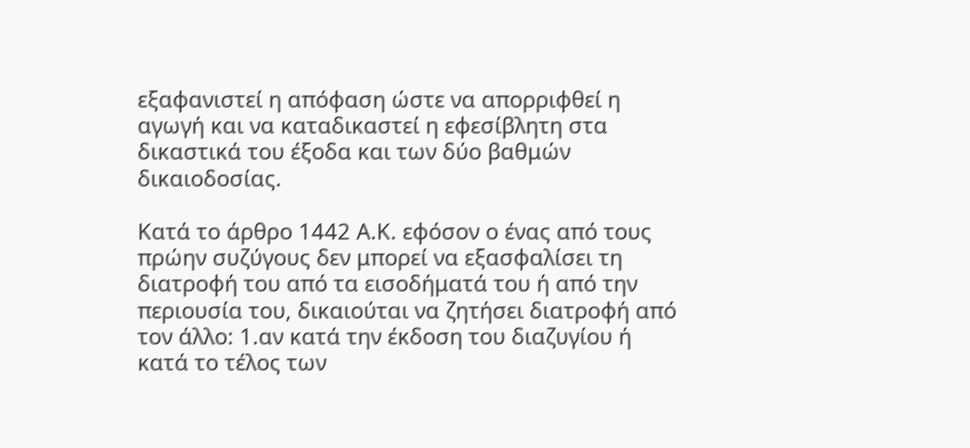εξαφανιστεί η απόφαση ώστε να απορριφθεί η αγωγή και να καταδικαστεί η εφεσίβλητη στα δικαστικά του έξοδα και των δύο βαθμών δικαιοδοσίας.

Κατά το άρθρο 1442 Α.Κ. εφόσον ο ένας από τους πρώην συζύγους δεν μπορεί να εξασφαλίσει τη διατροφή του από τα εισοδήματά του ή από την περιουσία του, δικαιούται να ζητήσει διατροφή από τον άλλο: 1.αν κατά την έκδοση του διαζυγίου ή κατά το τέλος των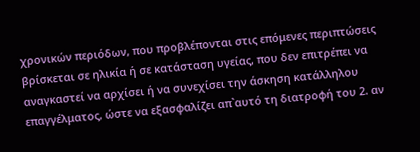χρονικών περιόδων, που προβλέπονται στις επόμενες περιπτώσεις βρίσκεται σε ηλικία ή σε κατάσταση υγείας, που δεν επιτρέπει να αναγκαστεί να αρχίσει ή να συνεχίσει την άσκηση κατάλληλου επαγγέλματος, ώστε να εξασφαλίζει απ`αυτό τη διατροφή του 2. αν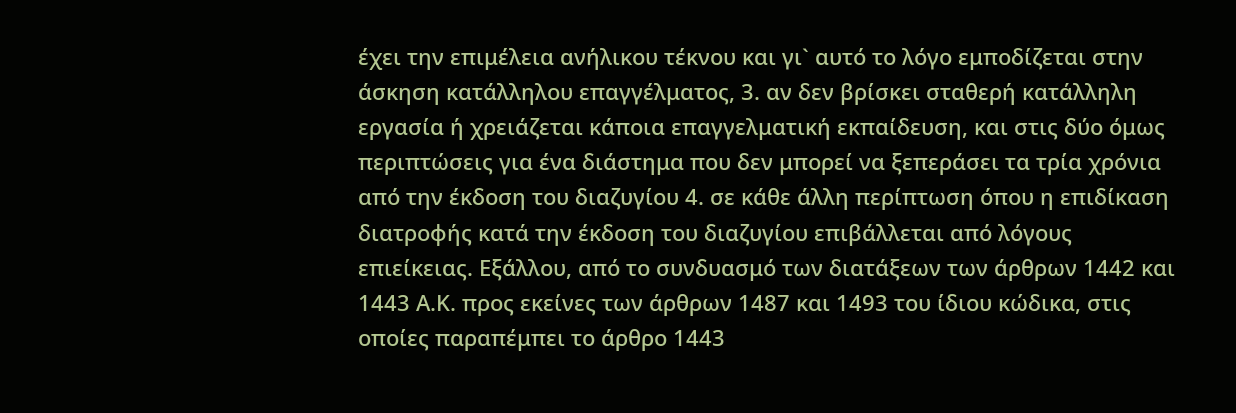έχει την επιμέλεια ανήλικου τέκνου και γι` αυτό το λόγο εμποδίζεται στην άσκηση κατάλληλου επαγγέλματος, 3. αν δεν βρίσκει σταθερή κατάλληλη εργασία ή χρειάζεται κάποια επαγγελματική εκπαίδευση, και στις δύο όμως περιπτώσεις για ένα διάστημα που δεν μπορεί να ξεπεράσει τα τρία χρόνια από την έκδοση του διαζυγίου 4. σε κάθε άλλη περίπτωση όπου η επιδίκαση διατροφής κατά την έκδοση του διαζυγίου επιβάλλεται από λόγους επιείκειας. Εξάλλου, από το συνδυασμό των διατάξεων των άρθρων 1442 και 1443 Α.Κ. προς εκείνες των άρθρων 1487 και 1493 του ίδιου κώδικα, στις οποίες παραπέμπει το άρθρο 1443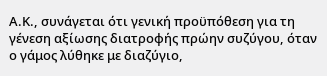Α.Κ., συνάγεται ότι γενική προϋπόθεση για τη γένεση αξίωσης διατροφής πρώην συζύγου, όταν ο γάμος λύθηκε με διαζύγιο,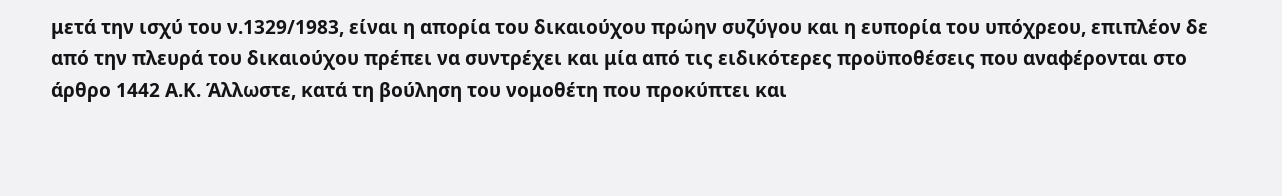μετά την ισχύ του ν.1329/1983, είναι η απορία του δικαιούχου πρώην συζύγου και η ευπορία του υπόχρεου, επιπλέον δε από την πλευρά του δικαιούχου πρέπει να συντρέχει και μία από τις ειδικότερες προϋποθέσεις που αναφέρονται στο άρθρο 1442 Α.Κ. Άλλωστε, κατά τη βούληση του νομοθέτη που προκύπτει και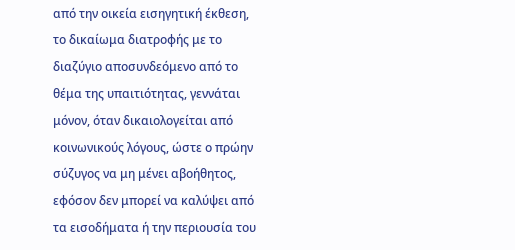από την οικεία εισηγητική έκθεση, το δικαίωμα διατροφής με το διαζύγιο αποσυνδεόμενο από το θέμα της υπαιτιότητας, γεννάται μόνον, όταν δικαιολογείται από κοινωνικούς λόγους, ώστε ο πρώην σύζυγος να μη μένει αβοήθητος, εφόσον δεν μπορεί να καλύψει από τα εισοδήματα ή την περιουσία του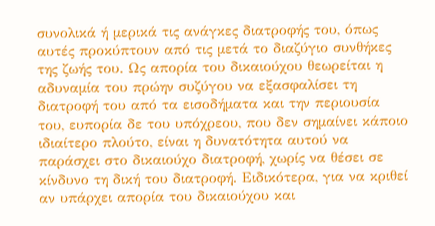συνολικά ή μερικά τις ανάγκες διατροφής του, όπως αυτές προκύπτουν από τις μετά το διαζύγιο συνθήκες της ζωής του. Ως απορία του δικαιούχου θεωρείται η αδυναμία του πρώην συζύγου να εξασφαλίσει τη διατροφή του από τα εισοδήματα και την περιουσία του, ευπορία δε του υπόχρεου, που δεν σημαίνει κάποιο ιδιαίτερο πλούτο, είναι η δυνατότητα αυτού να παράσχει στο δικαιούχο διατροφή, χωρίς να θέσει σε κίνδυνο τη δική του διατροφή. Ειδικότερα, για να κριθεί αν υπάρχει απορία του δικαιούχου και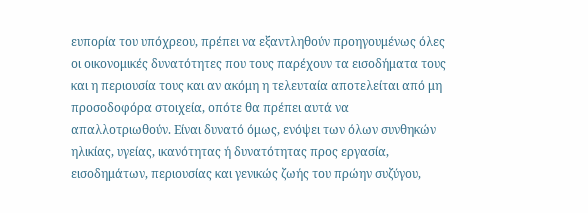ευπορία του υπόχρεου, πρέπει να εξαντληθούν προηγουμένως όλες οι οικονομικές δυνατότητες που τους παρέχουν τα εισοδήματα τους και η περιουσία τους και αν ακόμη η τελευταία αποτελείται από μη προσοδοφόρα στοιχεία, οπότε θα πρέπει αυτά να απαλλοτριωθούν. Είναι δυνατό όμως, ενόψει των όλων συνθηκών ηλικίας, υγείας, ικανότητας ή δυνατότητας προς εργασία, εισοδημάτων, περιουσίας και γενικώς ζωής του πρώην συζύγου,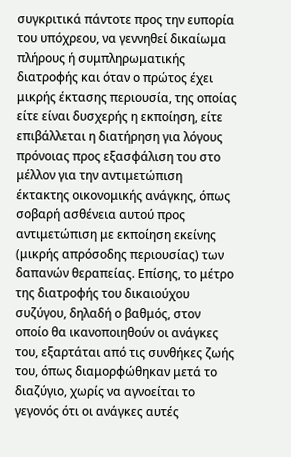συγκριτικά πάντοτε προς την ευπορία του υπόχρεου, να γεννηθεί δικαίωμα πλήρους ή συμπληρωματικής διατροφής και όταν ο πρώτος έχει μικρής έκτασης περιουσία, της οποίας είτε είναι δυσχερής η εκποίηση, είτε επιβάλλεται η διατήρηση για λόγους πρόνοιας προς εξασφάλιση του στο μέλλον για την αντιμετώπιση έκτακτης οικονομικής ανάγκης, όπως σοβαρή ασθένεια αυτού προς αντιμετώπιση με εκποίηση εκείνης (μικρής απρόσοδης περιουσίας) των δαπανών θεραπείας. Επίσης, το μέτρο της διατροφής του δικαιούχου συζύγου, δηλαδή ο βαθμός, στον οποίο θα ικανοποιηθούν οι ανάγκες του, εξαρτάται από τις συνθήκες ζωής του, όπως διαμορφώθηκαν μετά το διαζύγιο, χωρίς να αγνοείται το γεγονός ότι οι ανάγκες αυτές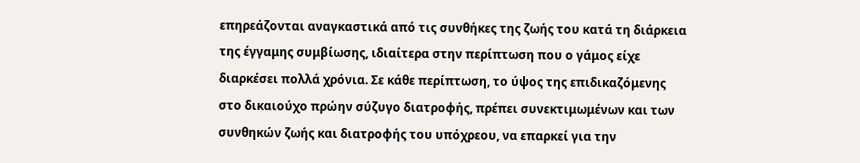επηρεάζονται αναγκαστικά από τις συνθήκες της ζωής του κατά τη διάρκεια της έγγαμης συμβίωσης, ιδιαίτερα στην περίπτωση που ο γάμος είχε διαρκέσει πολλά χρόνια. Σε κάθε περίπτωση, το ύψος της επιδικαζόμενης στο δικαιούχο πρώην σύζυγο διατροφής, πρέπει συνεκτιμωμένων και των συνθηκών ζωής και διατροφής του υπόχρεου, να επαρκεί για την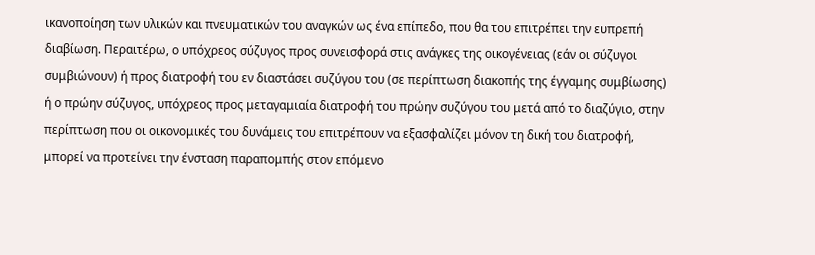ικανοποίηση των υλικών και πνευματικών του αναγκών ως ένα επίπεδο, που θα του επιτρέπει την ευπρεπή διαβίωση. Περαιτέρω, ο υπόχρεος σύζυγος προς συνεισφορά στις ανάγκες της οικογένειας (εάν οι σύζυγοι συμβιώνουν) ή προς διατροφή του εν διαστάσει συζύγου του (σε περίπτωση διακοπής της έγγαμης συμβίωσης) ή ο πρώην σύζυγος, υπόχρεος προς μεταγαμιαία διατροφή του πρώην συζύγου του μετά από το διαζύγιο, στην περίπτωση που οι οικονομικές του δυνάμεις του επιτρέπουν να εξασφαλίζει μόνον τη δική του διατροφή, μπορεί να προτείνει την ένσταση παραπομπής στον επόμενο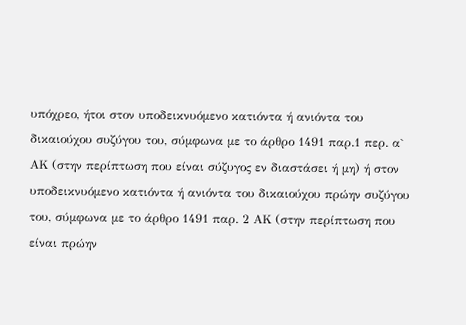υπόχρεο, ήτοι στον υποδεικνυόμενο κατιόντα ή ανιόντα του δικαιούχου συζύγου του, σύμφωνα με το άρθρο 1491 παρ.1 περ. α` ΑΚ (στην περίπτωση που είναι σύζυγος εν διαστάσει ή μη) ή στον υποδεικνυόμενο κατιόντα ή ανιόντα του δικαιούχου πρώην συζύγου του, σύμφωνα με το άρθρο 1491 παρ. 2 ΑΚ (στην περίπτωση που είναι πρώην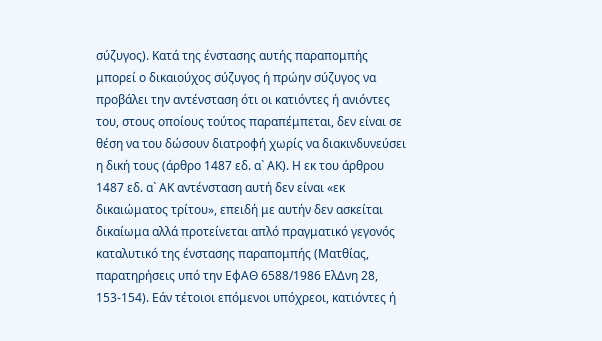σύζυγος). Κατά της ένστασης αυτής παραπομπής μπορεί ο δικαιούχος σύζυγος ή πρώην σύζυγος να προβάλει την αντένσταση ότι οι κατιόντες ή ανιόντες του, στους οποίους τούτος παραπέμπεται, δεν είναι σε θέση να του δώσουν διατροφή χωρίς να διακινδυνεύσει η δική τους (άρθρο 1487 εδ. α` ΑΚ). Η εκ του άρθρου 1487 εδ. α` ΑΚ αντένσταση αυτή δεν είναι «εκ δικαιώματος τρίτου», επειδή με αυτήν δεν ασκείται δικαίωμα αλλά προτείνεται απλό πραγματικό γεγονός καταλυτικό της ένστασης παραπομπής (Ματθίας, παρατηρήσεις υπό την ΕφΑΘ 6588/1986 ΕλΔνη 28, 153-154). Εάν τέτοιοι επόμενοι υπόχρεοι, κατιόντες ή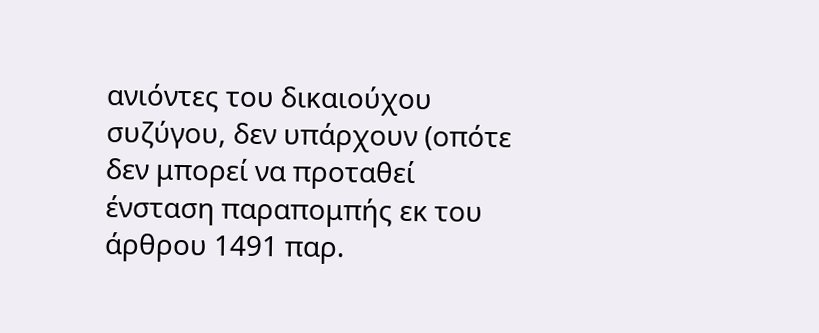ανιόντες του δικαιούχου συζύγου, δεν υπάρχουν (οπότε δεν μπορεί να προταθεί ένσταση παραπομπής εκ του άρθρου 1491 παρ.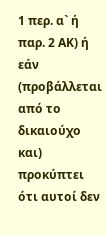1 περ. α` ή παρ. 2 ΑΚ) ή εάν (προβάλλεται από το δικαιούχο και) προκύπτει ότι αυτοί δεν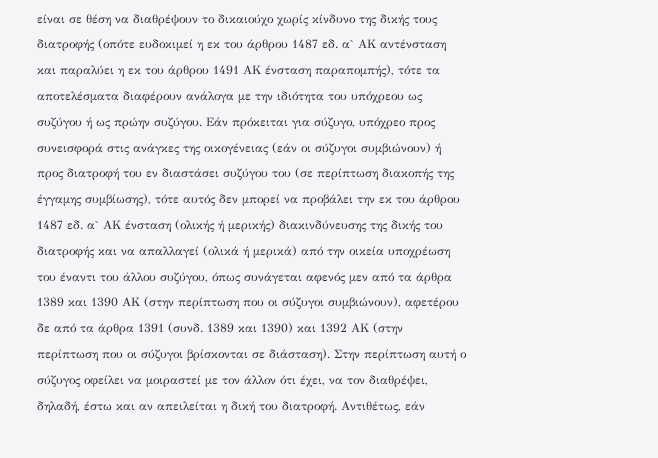είναι σε θέση να διαθρέψουν το δικαιούχο χωρίς κίνδυνο της δικής τους διατροφής (οπότε ευδοκιμεί η εκ του άρθρου 1487 εδ. α` ΑΚ αντένσταση και παραλύει η εκ του άρθρου 1491 ΑΚ ένσταση παραπομπής), τότε τα αποτελέσματα διαφέρουν ανάλογα με την ιδιότητα του υπόχρεου ως συζύγου ή ως πρώην συζύγου. Εάν πρόκειται για σύζυγο, υπόχρεο προς συνεισφορά στις ανάγκες της οικογένειας (εάν οι σύζυγοι συμβιώνουν) ή προς διατροφή του εν διαστάσει συζύγου του (σε περίπτωση διακοπής της έγγαμης συμβίωσης), τότε αυτός δεν μπορεί να προβάλει την εκ του άρθρου 1487 εδ. α` ΑΚ ένσταση (ολικής ή μερικής) διακινδύνευσης της δικής του διατροφής και να απαλλαγεί (ολικά ή μερικά) από την οικεία υποχρέωση του έναντι του άλλου συζύγου, όπως συνάγεται αφενός μεν από τα άρθρα 1389 και 1390 ΑΚ (στην περίπτωση που οι σύζυγοι συμβιώνουν), αφετέρου δε από τα άρθρα 1391 (συνδ. 1389 και 1390) και 1392 ΑΚ (στην περίπτωση που οι σύζυγοι βρίσκονται σε διάσταση). Στην περίπτωση αυτή ο σύζυγος οφείλει να μοιραστεί με τον άλλον ότι έχει, να τον διαθρέψει, δηλαδή, έστω και αν απειλείται η δική του διατροφή. Αντιθέτως, εάν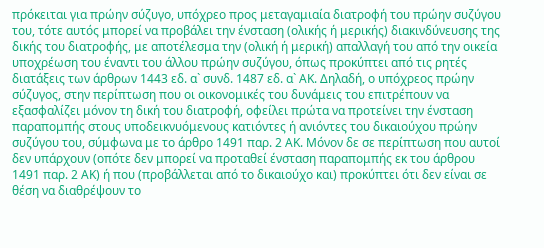πρόκειται για πρώην σύζυγο, υπόχρεο προς μεταγαμιαία διατροφή του πρώην συζύγου του, τότε αυτός μπορεί να προβάλει την ένσταση (ολικής ή μερικής) διακινδύνευσης της δικής του διατροφής, με αποτέλεσμα την (ολική ή μερική) απαλλαγή του από την οικεία υποχρέωση του έναντι του άλλου πρώην συζύγου, όπως προκύπτει από τις ρητές διατάξεις των άρθρων 1443 εδ. α` συνδ. 1487 εδ. α` ΑΚ. Δηλαδή, ο υπόχρεος πρώην σύζυγος, στην περίπτωση που οι οικονομικές του δυνάμεις του επιτρέπουν να εξασφαλίζει μόνον τη δική του διατροφή, οφείλει πρώτα να προτείνει την ένσταση παραπομπής στους υποδεικνυόμενους κατιόντες ή ανιόντες του δικαιούχου πρώην συζύγου του, σύμφωνα με το άρθρο 1491 παρ. 2 ΑΚ. Μόνον δε σε περίπτωση που αυτοί δεν υπάρχουν (οπότε δεν μπορεί να προταθεί ένσταση παραπομπής εκ του άρθρου 1491 παρ. 2 ΑΚ) ή που (προβάλλεται από το δικαιούχο και) προκύπτει ότι δεν είναι σε θέση να διαθρέψουν το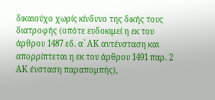δικαιούχο χωρίς κίνδυνο της δικής τους διατροφής (οπότε ευδοκιμεί η εκ του άρθρου 1487 εδ. α` ΑΚ αντένσταση και απορρίπτεται η εκ του άρθρου 1491 παρ. 2 ΑΚ ένσταση παραπομπής),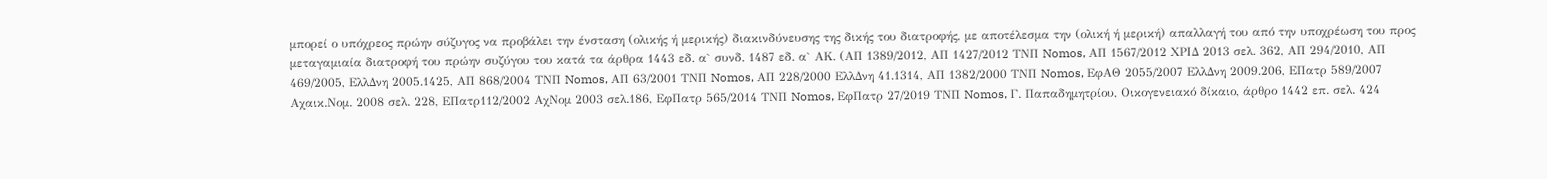μπορεί ο υπόχρεος πρώην σύζυγος να προβάλει την ένσταση (ολικής ή μερικής) διακινδύνευσης της δικής του διατροφής, με αποτέλεσμα την (ολική ή μερική) απαλλαγή του από την υποχρέωση του προς μεταγαμιαία διατροφή του πρώην συζύγου του κατά τα άρθρα 1443 εδ. α` συνδ. 1487 εδ. α` ΑΚ. (ΑΠ 1389/2012, ΑΠ 1427/2012 ΤΝΠ Nomos, ΑΠ 1567/2012 ΧΡΙΔ 2013 σελ. 362, ΑΠ 294/2010, ΑΠ 469/2005, ΕλλΔνη 2005.1425, ΑΠ 868/2004 ΤΝΠ Nomos, ΑΠ 63/2001 ΤΝΠ Nomos, ΑΠ 228/2000 ΕλλΔνη 41.1314, ΑΠ 1382/2000 ΤΝΠ Nomos, ΕφΑΘ 2055/2007 ΕλλΔνη 2009.206, ΕΠατρ 589/2007 Αχαικ.Νομ. 2008 σελ. 228, ΕΠατρ112/2002 ΑχΝομ 2003 σελ.186, ΕφΠατρ 565/2014 ΤΝΠ Nomos, ΕφΠατρ 27/2019 ΤΝΠ Nomos, Γ. Παπαδημητρίου, Οικογενειακό δίκαιο, άρθρο 1442 επ. σελ. 424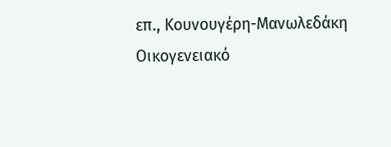επ., Κουνουγέρη-Μανωλεδάκη Οικογενειακό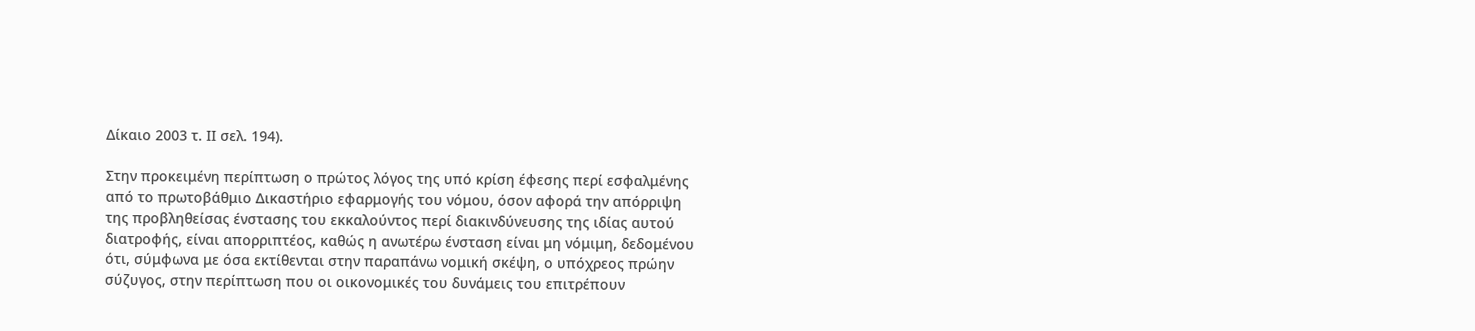Δίκαιο 2003 τ. ΙΙ σελ. 194).

Στην προκειμένη περίπτωση ο πρώτος λόγος της υπό κρίση έφεσης περί εσφαλμένης από το πρωτοβάθμιο Δικαστήριο εφαρμογής του νόμου, όσον αφορά την απόρριψη της προβληθείσας ένστασης του εκκαλούντος περί διακινδύνευσης της ιδίας αυτού διατροφής, είναι απορριπτέος, καθώς η ανωτέρω ένσταση είναι μη νόμιμη, δεδομένου ότι, σύμφωνα με όσα εκτίθενται στην παραπάνω νομική σκέψη, ο υπόχρεος πρώην σύζυγος, στην περίπτωση που οι οικονομικές του δυνάμεις του επιτρέπουν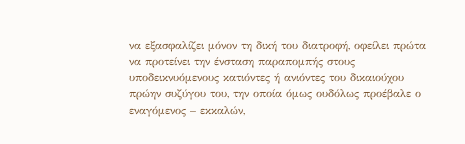να εξασφαλίζει μόνον τη δική του διατροφή, οφείλει πρώτα να προτείνει την ένσταση παραπομπής στους υποδεικνυόμενους κατιόντες ή ανιόντες του δικαιούχου πρώην συζύγου του, την οποία όμως ουδόλως προέβαλε ο εναγόμενος – εκκαλών,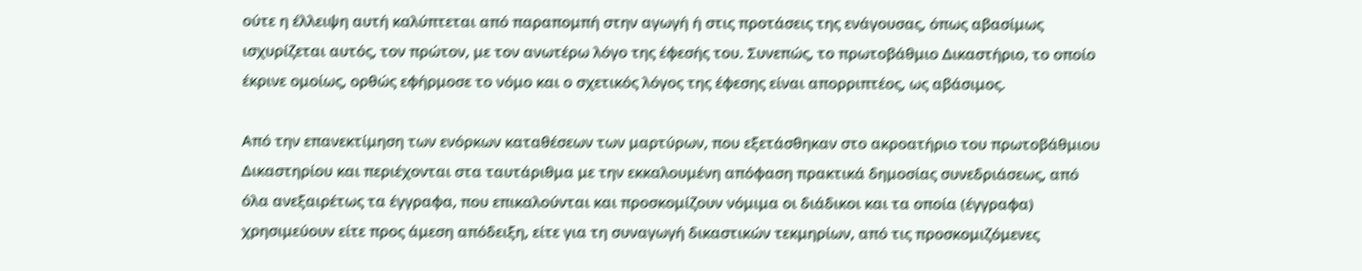ούτε η έλλειψη αυτή καλύπτεται από παραπομπή στην αγωγή ή στις προτάσεις της ενάγουσας, όπως αβασίμως ισχυρίζεται αυτός, τον πρώτον, με τον ανωτέρω λόγο της έφεσής του. Συνεπώς, το πρωτοβάθμιο Δικαστήριο, το οποίο έκρινε ομοίως, ορθώς εφήρμοσε το νόμο και ο σχετικός λόγος της έφεσης είναι απορριπτέος, ως αβάσιμος.

Από την επανεκτίμηση των ενόρκων καταθέσεων των μαρτύρων, που εξετάσθηκαν στο ακροατήριο του πρωτοβάθμιου Δικαστηρίου και περιέχονται στα ταυτάριθμα με την εκκαλουμένη απόφαση πρακτικά δημοσίας συνεδριάσεως, από όλα ανεξαιρέτως τα έγγραφα, που επικαλούνται και προσκομίζουν νόμιμα οι διάδικοι και τα οποία (έγγραφα) χρησιμεύουν είτε προς άμεση απόδειξη, είτε για τη συναγωγή δικαστικών τεκμηρίων, από τις προσκομιζόμενες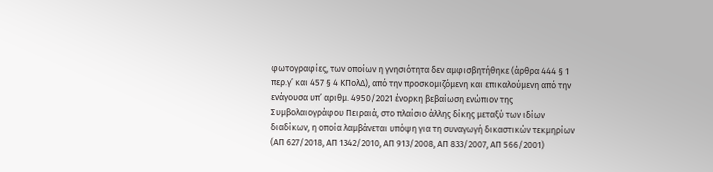φωτογραφίες, των οποίων η γνησιότητα δεν αμφισβητήθηκε (άρθρα 444 § 1 περ.γ’ και 457 § 4 ΚΠολΔ), από την προσκομιζόμενη και επικαλούμενη από την ενάγουσα υπ’ αριθμ. 4950/2021 ένορκη βεβαίωση ενώπιον της Συμβολαιογράφου Πειραιά, στο πλαίσιο άλλης δίκης μεταξύ των ιδίων διαδίκων, η οποία λαμβάνεται υπόψη για τη συναγωγή δικαστικών τεκμηρίων (ΑΠ 627/2018, ΑΠ 1342/2010, ΑΠ 913/2008, ΑΠ 833/2007, ΑΠ 566/2001)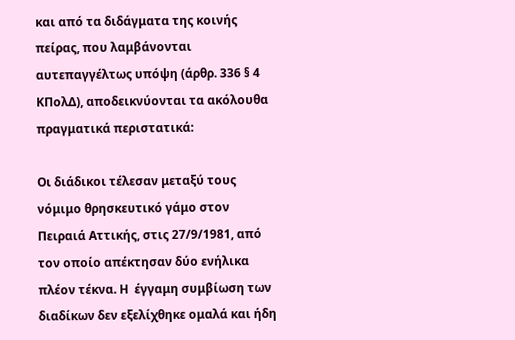και από τα διδάγματα της κοινής πείρας, που λαμβάνονται αυτεπαγγέλτως υπόψη (άρθρ. 336 § 4 ΚΠολΔ), αποδεικνύονται τα ακόλουθα πραγματικά περιστατικά:

Οι διάδικοι τέλεσαν μεταξύ τους νόμιμο θρησκευτικό γάμο στον Πειραιά Αττικής, στις 27/9/1981, από τον οποίο απέκτησαν δύο ενήλικα πλέον τέκνα. Η  έγγαμη συμβίωση των διαδίκων δεν εξελίχθηκε ομαλά και ήδη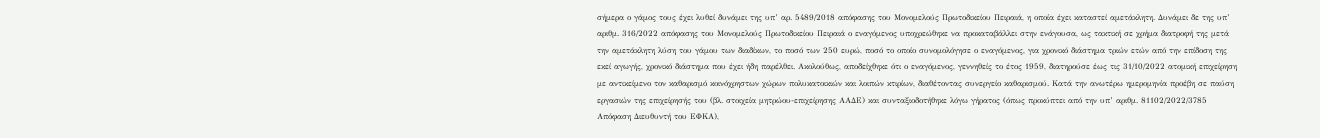σήμερα ο γάμος τους έχει λυθεί δυνάμει της υπ’ αρ. 5489/2018 απόφασης του Μονομελούς Πρωτοδικείου Πειραιά, η οποία έχει καταστεί αμετάκλητη. Δυνάμει δε της υπ’ αριθμ. 316/2022 απόφασης του Μονομελούς Πρωτοδικείου Πειραιά ο εναγόμενος υποχρεώθηκε να προκαταβάλλει στην ενάγουσα, ως τακτική σε χρήμα διατροφή της μετά την αμετάκλητη λύση του γάμου των διαδίκων, το ποσό των 250 ευρώ, ποσό το οποίο συνομολόγησε ο εναγόμενος, για χρονικό διάστημα τριών ετών από την επίδοση της εκεί αγωγής, χρονικό διάστημα που έχει ήδη παρέλθει. Ακολούθως, αποδείχθηκε ότι ο εναγόμενος, γεννηθείς το έτος 1959, διατηρούσε έως τις 31/10/2022 ατομική επιχείρηση με αντικείμενο τον καθαρισμό κοινόχρηστων χώρων πολυκατοικιών και λοιπών κτιρίων, διαθέτοντας συνεργείο καθαρισμού. Κατά την ανωτέρω ημερομηνία προέβη σε παύση εργασιών της επιχείρησής του (βλ. στοιχεία μητρώου-επιχείρησης ΑΑΔΕ) και συνταξιοδοτήθηκε λόγω γήρατος (όπως προκύπτει από την υπ’ αριθμ. 81102/2022/3785 Απόφαση Διευθυντή του ΕΦΚΑ),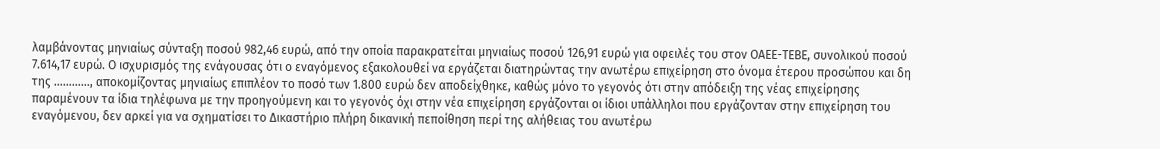λαμβάνοντας μηνιαίως σύνταξη ποσού 982,46 ευρώ, από την οποία παρακρατείται μηνιαίως ποσού 126,91 ευρώ για οφειλές του στον ΟΑΕΕ-ΤΕΒΕ, συνολικού ποσού 7.614,17 ευρώ. Ο ισχυρισμός της ενάγουσας ότι ο εναγόμενος εξακολουθεί να εργάζεται διατηρώντας την ανωτέρω επιχείρηση στο όνομα έτερου προσώπου και δη της …………, αποκομίζοντας μηνιαίως επιπλέον το ποσό των 1.800 ευρώ δεν αποδείχθηκε, καθώς μόνο το γεγονός ότι στην απόδειξη της νέας επιχείρησης παραμένουν τα ίδια τηλέφωνα με την προηγούμενη και το γεγονός όχι στην νέα επιχείρηση εργάζονται οι ίδιοι υπάλληλοι που εργάζονταν στην επιχείρηση του εναγόμενου, δεν αρκεί για να σχηματίσει το Δικαστήριο πλήρη δικανική πεποίθηση περί της αλήθειας του ανωτέρω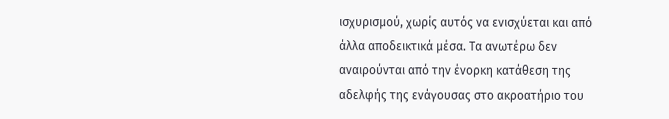ισχυρισμού, χωρίς αυτός να ενισχύεται και από άλλα αποδεικτικά μέσα. Τα ανωτέρω δεν αναιρούνται από την ένορκη κατάθεση της αδελφής της ενάγουσας στο ακροατήριο του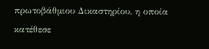πρωτοβάθμιου Δικαστηρίου, η οποία κατέθεσε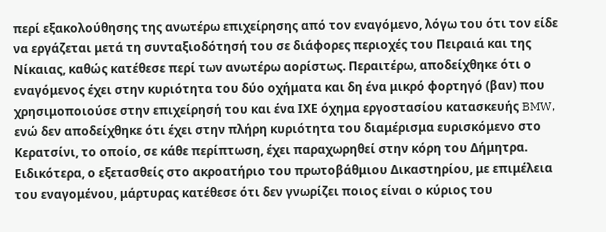περί εξακολούθησης της ανωτέρω επιχείρησης από τον εναγόμενο, λόγω του ότι τον είδε να εργάζεται μετά τη συνταξιοδότησή του σε διάφορες περιοχές του Πειραιά και της Νίκαιας, καθώς κατέθεσε περί των ανωτέρω αορίστως. Περαιτέρω, αποδείχθηκε ότι ο εναγόμενος έχει στην κυριότητα του δύο οχήματα και δη ένα μικρό φορτηγό (βαν) που χρησιμοποιούσε στην επιχείρησή του και ένα ΙΧΕ όχημα εργοστασίου κατασκευής BMW, ενώ δεν αποδείχθηκε ότι έχει στην πλήρη κυριότητα του διαμέρισμα ευρισκόμενο στο Κερατσίνι, το οποίο, σε κάθε περίπτωση, έχει παραχωρηθεί στην κόρη του Δήμητρα. Ειδικότερα, ο εξετασθείς στο ακροατήριο του πρωτοβάθμιου Δικαστηρίου, με επιμέλεια του εναγομένου, μάρτυρας κατέθεσε ότι δεν γνωρίζει ποιος είναι ο κύριος του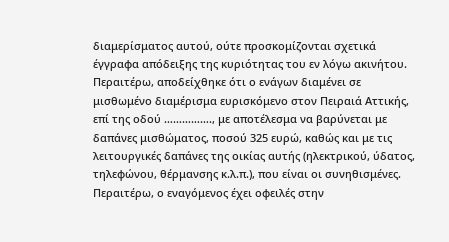διαμερίσματος αυτού, ούτε προσκομίζονται σχετικά έγγραφα απόδειξης της κυριότητας του εν λόγω ακινήτου. Περαιτέρω, αποδείχθηκε ότι ο ενάγων διαμένει σε μισθωμένο διαμέρισμα ευρισκόμενο στον Πειραιά Αττικής, επί της οδού ……………., με αποτέλεσμα να βαρύνεται με δαπάνες μισθώματος, ποσού 325 ευρώ, καθώς και με τις λειτουργικές δαπάνες της οικίας αυτής (ηλεκτρικού, ύδατος, τηλεφώνου, θέρμανσης κ.λ.π.), που είναι οι συνηθισμένες. Περαιτέρω, ο εναγόμενος έχει οφειλές στην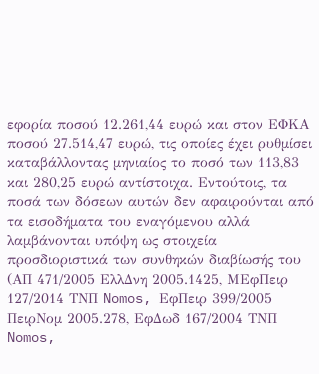εφορία ποσού 12.261,44 ευρώ και στον ΕΦΚΑ ποσού 27.514,47 ευρώ, τις οποίες έχει ρυθμίσει καταβάλλοντας μηνιαίος το ποσό των 113,83 και 280,25 ευρώ αντίστοιχα. Εντούτοις, τα ποσά των δόσεων αυτών δεν αφαιρούνται από τα εισοδήματα του εναγόμενου αλλά λαμβάνονται υπόψη ως στοιχεία προσδιοριστικά των συνθηκών διαβίωσής του (ΑΠ 471/2005 ΕλλΔνη 2005.1425, ΜΕφΠειρ 127/2014 ΤΝΠ Nomos, ΕφΠειρ 399/2005 ΠειρΝομ 2005.278, ΕφΔωδ 167/2004 ΤΝΠ Nomos,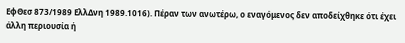ΕφΘεσ 873/1989 ΕλλΔνη 1989.1016). Πέραν των ανωτέρω, ο εναγόμενος δεν αποδείχθηκε ότι έχει άλλη περιουσία ή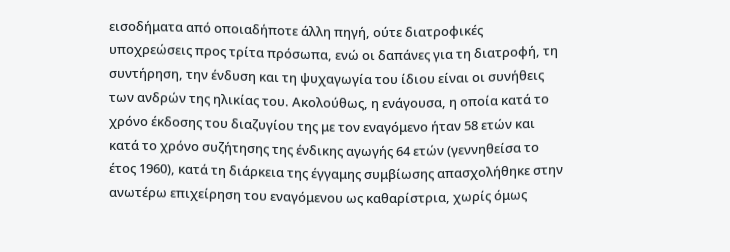εισοδήματα από οποιαδήποτε άλλη πηγή, ούτε διατροφικές υποχρεώσεις προς τρίτα πρόσωπα, ενώ οι δαπάνες για τη διατροφή, τη συντήρηση, την ένδυση και τη ψυχαγωγία του ίδιου είναι οι συνήθεις των ανδρών της ηλικίας του. Ακολούθως, η ενάγουσα, η οποία κατά το χρόνο έκδοσης του διαζυγίου της με τον εναγόμενο ήταν 58 ετών και κατά το χρόνο συζήτησης της ένδικης αγωγής 64 ετών (γεννηθείσα το έτος 1960), κατά τη διάρκεια της έγγαμης συμβίωσης απασχολήθηκε στην ανωτέρω επιχείρηση του εναγόμενου ως καθαρίστρια, χωρίς όμως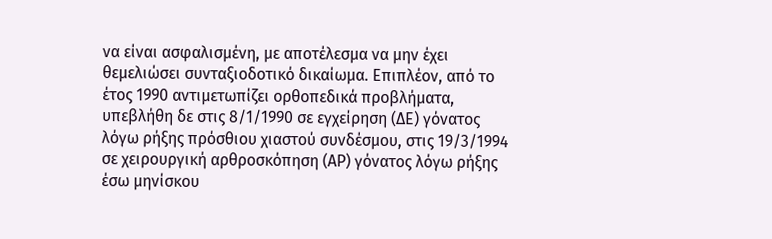να είναι ασφαλισμένη, με αποτέλεσμα να μην έχει θεμελιώσει συνταξιοδοτικό δικαίωμα. Επιπλέον, από το έτος 1990 αντιμετωπίζει ορθοπεδικά προβλήματα, υπεβλήθη δε στις 8/1/1990 σε εγχείρηση (ΔΕ) γόνατος λόγω ρήξης πρόσθιου χιαστού συνδέσμου, στις 19/3/1994 σε χειρουργική αρθροσκόπηση (ΑΡ) γόνατος λόγω ρήξης έσω μηνίσκου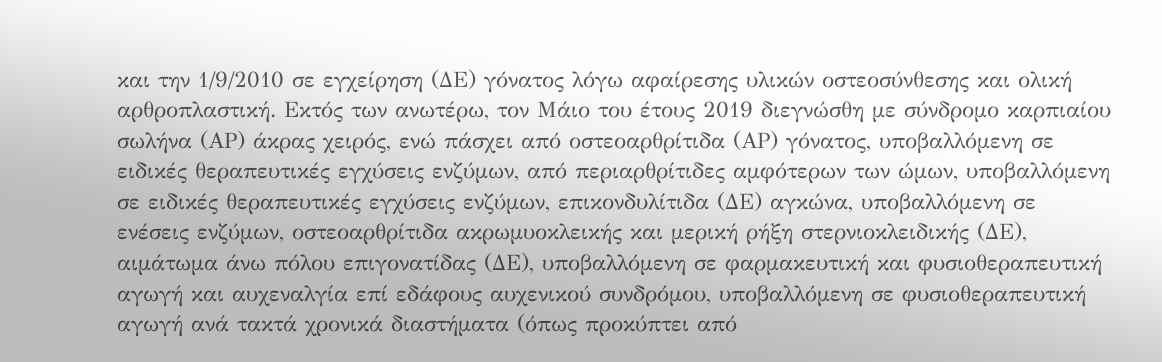και την 1/9/2010 σε εγχείρηση (ΔΕ) γόνατος λόγω αφαίρεσης υλικών οστεοσύνθεσης και ολική αρθροπλαστική. Εκτός των ανωτέρω, τον Μάιο του έτους 2019 διεγνώσθη με σύνδρομο καρπιαίου σωλήνα (ΑΡ) άκρας χειρός, ενώ πάσχει από οστεοαρθρίτιδα (ΑΡ) γόνατος, υποβαλλόμενη σε ειδικές θεραπευτικές εγχύσεις ενζύμων, από περιαρθρίτιδες αμφότερων των ώμων, υποβαλλόμενη σε ειδικές θεραπευτικές εγχύσεις ενζύμων, επικονδυλίτιδα (ΔΕ) αγκώνα, υποβαλλόμενη σε ενέσεις ενζύμων, οστεοαρθρίτιδα ακρωμυοκλεικής και μερική ρήξη στερνιοκλειδικής (ΔΕ), αιμάτωμα άνω πόλου επιγονατίδας (ΔΕ), υποβαλλόμενη σε φαρμακευτική και φυσιοθεραπευτική αγωγή και αυχεναλγία επί εδάφους αυχενικού συνδρόμου, υποβαλλόμενη σε φυσιοθεραπευτική αγωγή ανά τακτά χρονικά διαστήματα (όπως προκύπτει από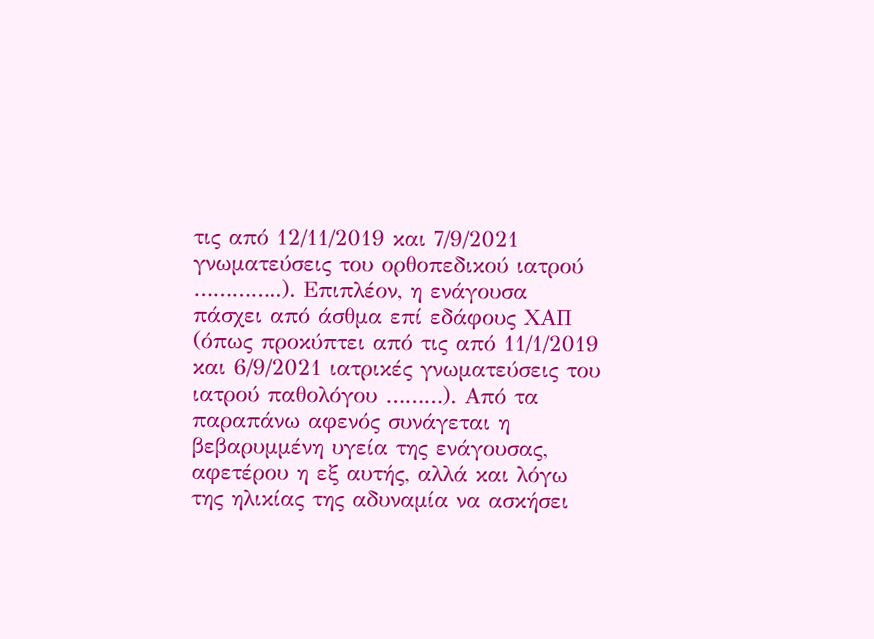τις από 12/11/2019 και 7/9/2021 γνωματεύσεις του ορθοπεδικού ιατρού …………..). Επιπλέον, η ενάγουσα πάσχει από άσθμα επί εδάφους ΧΑΠ (όπως προκύπτει από τις από 11/1/2019 και 6/9/2021 ιατρικές γνωματεύσεις του ιατρού παθολόγου ………). Από τα παραπάνω αφενός συνάγεται η βεβαρυμμένη υγεία της ενάγουσας, αφετέρου η εξ αυτής, αλλά και λόγω της ηλικίας της αδυναμία να ασκήσει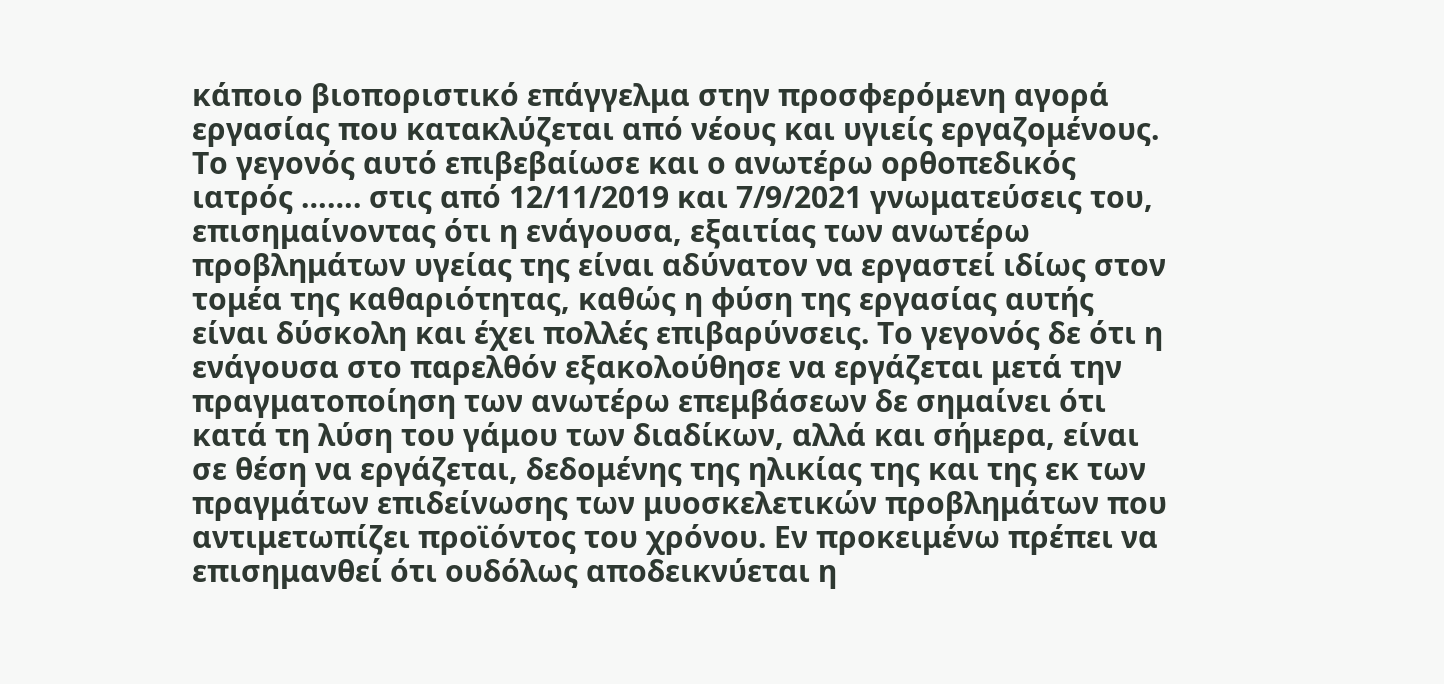κάποιο βιοποριστικό επάγγελμα στην προσφερόμενη αγορά εργασίας που κατακλύζεται από νέους και υγιείς εργαζομένους. Το γεγονός αυτό επιβεβαίωσε και ο ανωτέρω ορθοπεδικός ιατρός ……. στις από 12/11/2019 και 7/9/2021 γνωματεύσεις του, επισημαίνοντας ότι η ενάγουσα, εξαιτίας των ανωτέρω προβλημάτων υγείας της είναι αδύνατον να εργαστεί ιδίως στον τομέα της καθαριότητας, καθώς η φύση της εργασίας αυτής είναι δύσκολη και έχει πολλές επιβαρύνσεις. Το γεγονός δε ότι η ενάγουσα στο παρελθόν εξακολούθησε να εργάζεται μετά την πραγματοποίηση των ανωτέρω επεμβάσεων δε σημαίνει ότι κατά τη λύση του γάμου των διαδίκων, αλλά και σήμερα, είναι σε θέση να εργάζεται, δεδομένης της ηλικίας της και της εκ των πραγμάτων επιδείνωσης των μυοσκελετικών προβλημάτων που αντιμετωπίζει προϊόντος του χρόνου. Εν προκειμένω πρέπει να επισημανθεί ότι ουδόλως αποδεικνύεται η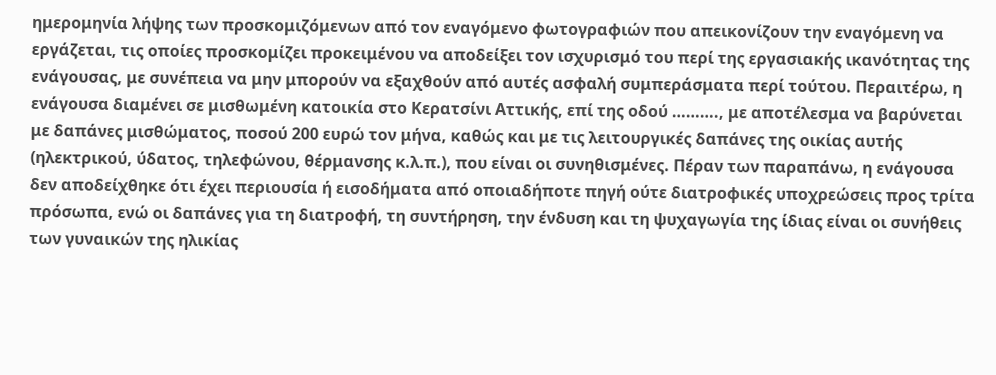ημερομηνία λήψης των προσκομιζόμενων από τον εναγόμενο φωτογραφιών που απεικονίζουν την εναγόμενη να εργάζεται, τις οποίες προσκομίζει προκειμένου να αποδείξει τον ισχυρισμό του περί της εργασιακής ικανότητας της ενάγουσας, με συνέπεια να μην μπορούν να εξαχθούν από αυτές ασφαλή συμπεράσματα περί τούτου. Περαιτέρω, η ενάγουσα διαμένει σε μισθωμένη κατοικία στο Κερατσίνι Αττικής, επί της οδού ………., με αποτέλεσμα να βαρύνεται με δαπάνες μισθώματος, ποσού 200 ευρώ τον μήνα, καθώς και με τις λειτουργικές δαπάνες της οικίας αυτής (ηλεκτρικού, ύδατος, τηλεφώνου, θέρμανσης κ.λ.π.), που είναι οι συνηθισμένες. Πέραν των παραπάνω, η ενάγουσα δεν αποδείχθηκε ότι έχει περιουσία ή εισοδήματα από οποιαδήποτε πηγή ούτε διατροφικές υποχρεώσεις προς τρίτα πρόσωπα, ενώ οι δαπάνες για τη διατροφή, τη συντήρηση, την ένδυση και τη ψυχαγωγία της ίδιας είναι οι συνήθεις των γυναικών της ηλικίας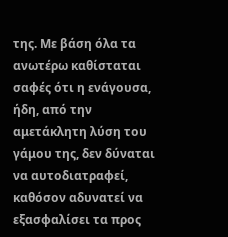της. Με βάση όλα τα ανωτέρω καθίσταται σαφές ότι η ενάγουσα, ήδη, από την αμετάκλητη λύση του γάμου της, δεν δύναται να αυτοδιατραφεί, καθόσον αδυνατεί να εξασφαλίσει τα προς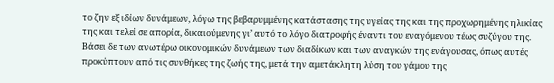το ζην εξ ιδίων δυνάμεων, λόγω της βεβαρυμμένης κατάστασης της υγείας της και της προχωρημένης ηλικίας της και τελεί σε απορία, δικαιούμενης γι’ αυτό το λόγο διατροφής έναντι του εναγόμενου τέως συζύγου της. Βάσει δε των ανωτέρω οικονομικών δυνάμεων των διαδίκων και των αναγκών της ενάγουσας, όπως αυτές προκύπτουν από τις συνθήκες της ζωής της, μετά την αμετάκλητη λύση του γάμου της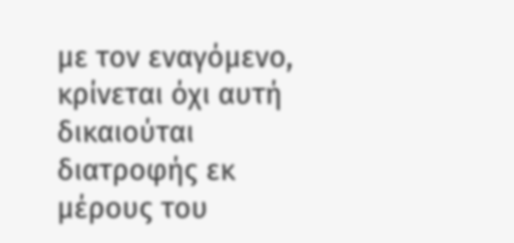με τον εναγόμενο, κρίνεται όχι αυτή δικαιούται διατροφής εκ μέρους του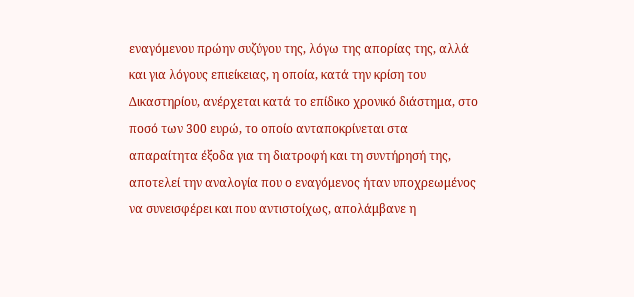εναγόμενου πρώην συζύγου της, λόγω της απορίας της, αλλά και για λόγους επιείκειας, η οποία, κατά την κρίση του Δικαστηρίου, ανέρχεται κατά το επίδικο χρονικό διάστημα, στο ποσό των 300 ευρώ, το οποίο ανταποκρίνεται στα απαραίτητα έξοδα για τη διατροφή και τη συντήρησή της, αποτελεί την αναλογία που ο εναγόμενος ήταν υποχρεωμένος να συνεισφέρει και που αντιστοίχως, απολάμβανε η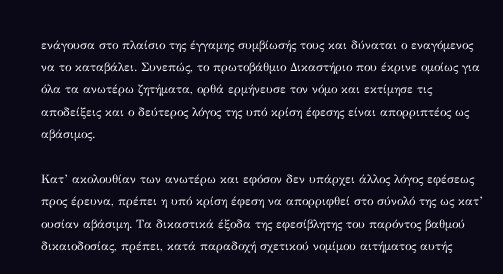ενάγουσα στο πλαίσιο της έγγαμης συμβίωσής τους και δύναται ο εναγόμενος να το καταβάλει. Συνεπώς, το πρωτοβάθμιο Δικαστήριο που έκρινε ομοίως για όλα τα ανωτέρω ζητήματα, ορθά ερμήνευσε τον νόμο και εκτίμησε τις αποδείξεις και ο δεύτερος λόγος της υπό κρίση έφεσης είναι απορριπτέος ως αβάσιμος.

Κατ’ ακολουθίαν των ανωτέρω και εφόσον δεν υπάρχει άλλος λόγος εφέσεως προς έρευνα, πρέπει η υπό κρίση έφεση να απορριφθεί στο σύνολό της ως κατ’ ουσίαν αβάσιμη. Τα δικαστικά έξοδα της εφεσίβλητης του παρόντος βαθμού δικαιοδοσίας, πρέπει, κατά παραδοχή σχετικού νομίμου αιτήματος αυτής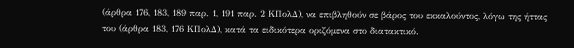(άρθρα 176, 183, 189 παρ. 1, 191 παρ. 2 ΚΠολΔ), να επιβληθούν σε βάρος του εκκαλούντος, λόγω της ήττας του (άρθρα 183, 176 ΚΠολΔ), κατά τα ειδικότερα οριζόμενα στο διατακτικό.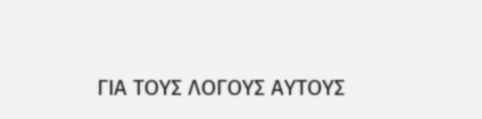ΓΙΑ ΤΟΥΣ ΛΟΓΟΥΣ ΑΥΤΟΥΣ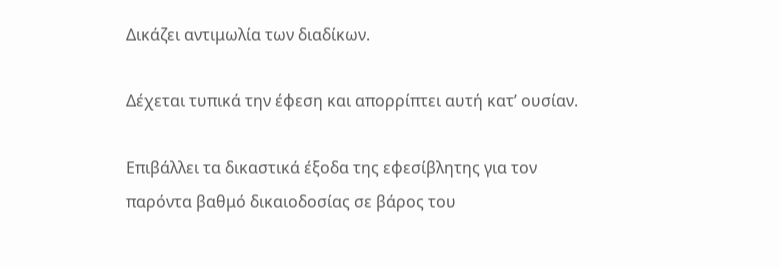Δικάζει αντιμωλία των διαδίκων.

Δέχεται τυπικά την έφεση και απορρίπτει αυτή κατ’ ουσίαν.

Επιβάλλει τα δικαστικά έξοδα της εφεσίβλητης για τον παρόντα βαθμό δικαιοδοσίας σε βάρος του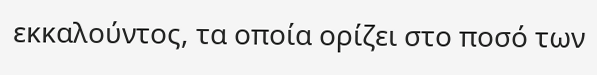εκκαλούντος, τα οποία ορίζει στο ποσό των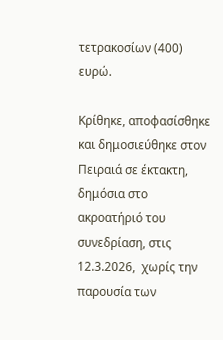τετρακοσίων (400) ευρώ.

Κρίθηκε, αποφασίσθηκε και δημοσιεύθηκε στον Πειραιά σε έκτακτη, δημόσια στο ακροατήριό του συνεδρίαση, στις 12.3.2026,  χωρίς την παρουσία των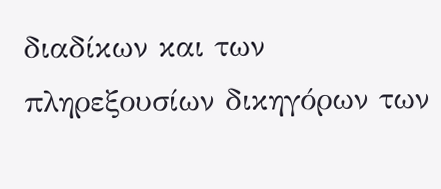διαδίκων και των πληρεξουσίων δικηγόρων των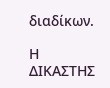διαδίκων.

Η    ΔΙΚΑΣΤΗΣ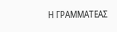Η ΓΡΑΜΜΑΤΕΑΣ